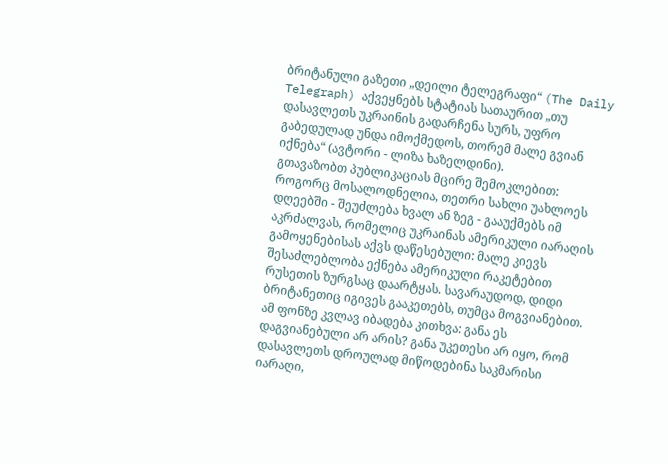ბრიტანული გაზეთი „დეილი ტელეგრაფი“ (The Daily Telegraph) აქვეყნებს სტატიას სათაურით „თუ დასავლეთს უკრაინის გადარჩენა სურს, უფრო გაბედულად უნდა იმოქმედოს, თორემ მალე გვიან იქნება“ (ავტორი - ლიზა ხაზელდინი).
გთავაზობთ პუბლიკაციას მცირე შემოკლებით:
როგორც მოსალოდნელია, თეთრი სახლი უახლოეს დღეებში - შეუძლება ხვალ ან ზეგ - გააუქმებს იმ აკრძალვას, რომელიც უკრაინას ამერიკული იარაღის გამოყენებისას აქვს დაწესებული: მალე კიევს შესაძლებლობა ექნება ამერიკული რაკეტებით რუსეთის ზურგსაც დაარტყას. სავარაუდოდ, დიდი ბრიტანეთიც იგივეს გააკეთებს, თუმცა მოგვიანებით.
ამ ფონზე კვლავ იბადება კითხვა: განა ეს დაგვიანებული არ არის? განა უკეთესი არ იყო, რომ დასავლეთს დროულად მიწოდებინა საკმარისი იარაღი,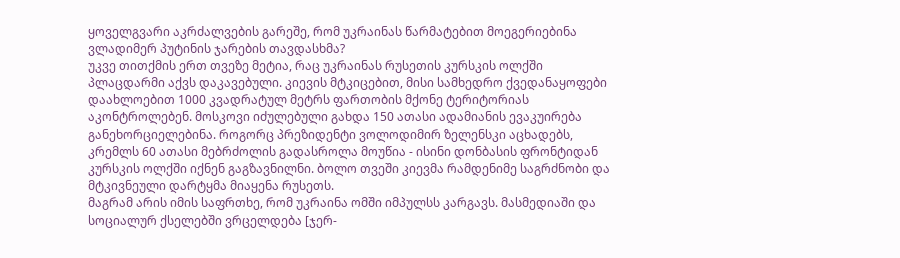ყოველგვარი აკრძალვების გარეშე, რომ უკრაინას წარმატებით მოეგერიებინა ვლადიმერ პუტინის ჯარების თავდასხმა?
უკვე თითქმის ერთ თვეზე მეტია, რაც უკრაინას რუსეთის კურსკის ოლქში პლაცდარმი აქვს დაკავებული. კიევის მტკიცებით, მისი სამხედრო ქვედანაყოფები დაახლოებით 1000 კვადრატულ მეტრს ფართობის მქონე ტერიტორიას აკონტროლებენ. მოსკოვი იძულებული გახდა 150 ათასი ადამიანის ევაკუირება განეხორციელებინა. როგორც პრეზიდენტი ვოლოდიმირ ზელენსკი აცხადებს, კრემლს 60 ათასი მებრძოლის გადასროლა მოუწია - ისინი დონბასის ფრონტიდან კურსკის ოლქში იქნენ გაგზავნილნი. ბოლო თვეში კიევმა რამდენიმე საგრძნობი და მტკივნეული დარტყმა მიაყენა რუსეთს.
მაგრამ არის იმის საფრთხე, რომ უკრაინა ომში იმპულსს კარგავს. მასმედიაში და სოციალურ ქსელებში ვრცელდება [ჯერ-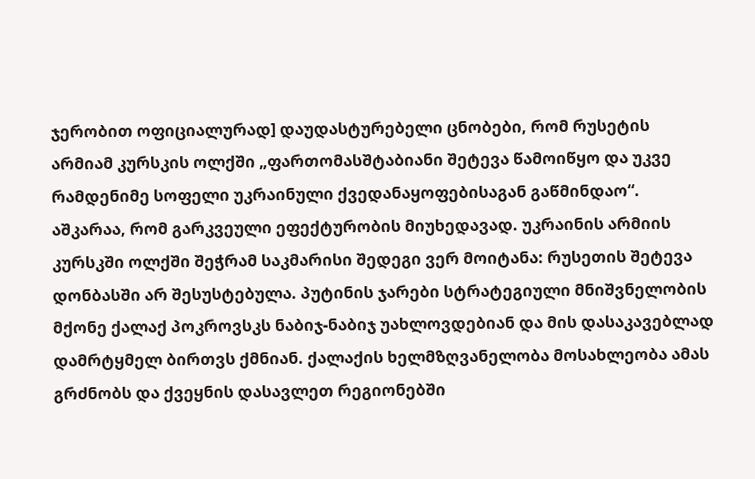ჯერობით ოფიციალურად] დაუდასტურებელი ცნობები, რომ რუსეტის არმიამ კურსკის ოლქში „ფართომასშტაბიანი შეტევა წამოიწყო და უკვე რამდენიმე სოფელი უკრაინული ქვედანაყოფებისაგან გაწმინდაო“.
აშკარაა, რომ გარკვეული ეფექტურობის მიუხედავად. უკრაინის არმიის კურსკში ოლქში შეჭრამ საკმარისი შედეგი ვერ მოიტანა: რუსეთის შეტევა დონბასში არ შესუსტებულა. პუტინის ჯარები სტრატეგიული მნიშვნელობის მქონე ქალაქ პოკროვსკს ნაბიჯ-ნაბიჯ უახლოვდებიან და მის დასაკავებლად დამრტყმელ ბირთვს ქმნიან. ქალაქის ხელმზღვანელობა მოსახლეობა ამას გრძნობს და ქვეყნის დასავლეთ რეგიონებში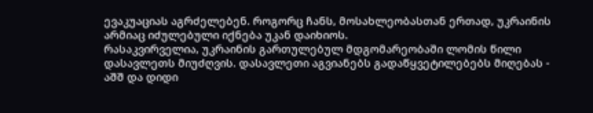ევაკუაციას აგრძელებენ. როგორც ჩანს, მოსახლეობასთან ერთად, უკრაინის არმიაც იძულებული იქნება უკან დაიხიოს.
რასაკვირველია, უკრაინის გართულებულ მდგომარეობაში ლომის წილი დასავლეთს მიუძღვის. დასავლეთი აგვიანებს გადაწყვეტილებებს მიღებას - აშშ და დიდი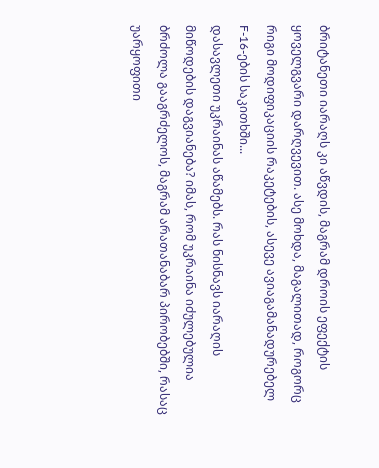ბრიტანეთი იარაღს კი აწვდის, მაგრამ დროის ეფექტის ყოველგვარი დარღვევით. ასე მოხდა, მაგალითად, როგორც რიგი მოდიფიკაციის რაკეტების, ასევე ავიაგამანადურებელ F-16-ების საკითხში...
დასავლეთი უკრაინას აწამებს. რას ნისნავს იარაღის მიწოდების დაგვიანება? იმას, რომ უკრაინა იძულებულია ბრძოლა გააგრძელოს, მაგრამ არათანაბარ პირობებში, რასაც უარყოფითი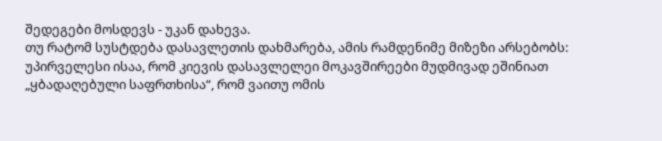შედეგები მოსდევს - უკან დახევა.
თუ რატომ სუსტდება დასავლეთის დახმარება, ამის რამდენიმე მიზეზი არსებობს: უპირველესი ისაა, რომ კიევის დასავლელეი მოკავშირეები მუდმივად ეშინიათ „ყბადაღებული საფრთხისა“, რომ ვაითუ ომის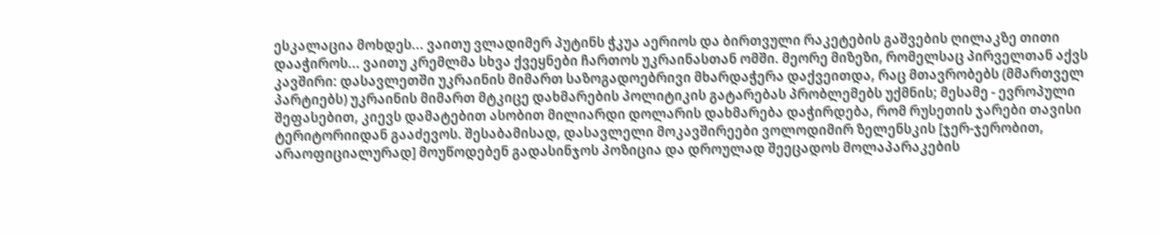ესკალაცია მოხდეს... ვაითუ ვლადიმერ პუტინს ჭკუა აერიოს და ბირთვული რაკეტების გაშვების ღილაკზე თითი დააჭიროს... ვაითუ კრემლმა სხვა ქვეყნები ჩართოს უკრაინასთან ომში. მეორე მიზეზი, რომელსაც პირველთან აქვს კავშირი: დასავლეთში უკრაინის მიმართ საზოგადოებრივი მხარდაჭერა დაქვეითდა, რაც მთავრობებს (მმართველ პარტიებს) უკრაინის მიმართ მტკიცე დახმარების პოლიტიკის გატარებას პრობლემებს უქმნის; მესამე - ევროპული შეფასებით, კიევს დამატებით ასობით მილიარდი დოლარის დახმარება დაჭირდება, რომ რუსეთის ჯარები თავისი ტერიტორიიდან გააძევოს. შესაბამისად, დასავლელი მოკავშირეები ვოლოდიმირ ზელენსკის [ჯერ-ჯერობით, არაოფიციალურად] მოუწოდებენ გადასინჯოს პოზიცია და დროულად შეეცადოს მოლაპარაკების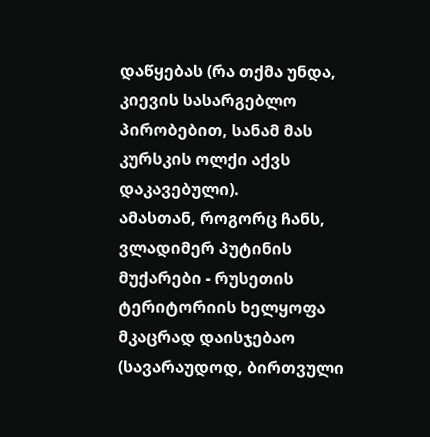დაწყებას (რა თქმა უნდა, კიევის სასარგებლო პირობებით, სანამ მას კურსკის ოლქი აქვს დაკავებული).
ამასთან, როგორც ჩანს, ვლადიმერ პუტინის მუქარები - რუსეთის ტერიტორიის ხელყოფა მკაცრად დაისჯებაო (სავარაუდოდ, ბირთვული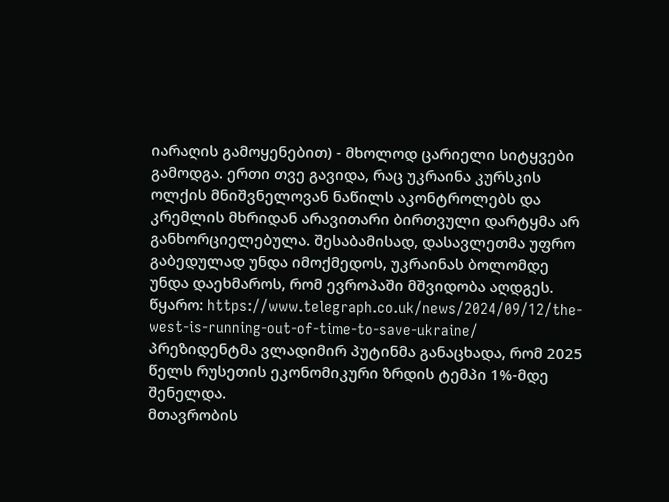იარაღის გამოყენებით) - მხოლოდ ცარიელი სიტყვები გამოდგა. ერთი თვე გავიდა, რაც უკრაინა კურსკის ოლქის მნიშვნელოვან ნაწილს აკონტროლებს და კრემლის მხრიდან არავითარი ბირთვული დარტყმა არ განხორციელებულა. შესაბამისად, დასავლეთმა უფრო გაბედულად უნდა იმოქმედოს, უკრაინას ბოლომდე უნდა დაეხმაროს, რომ ევროპაში მშვიდობა აღდგეს.
წყარო: https://www.telegraph.co.uk/news/2024/09/12/the-west-is-running-out-of-time-to-save-ukraine/
პრეზიდენტმა ვლადიმირ პუტინმა განაცხადა, რომ 2025 წელს რუსეთის ეკონომიკური ზრდის ტემპი 1%-მდე შენელდა.
მთავრობის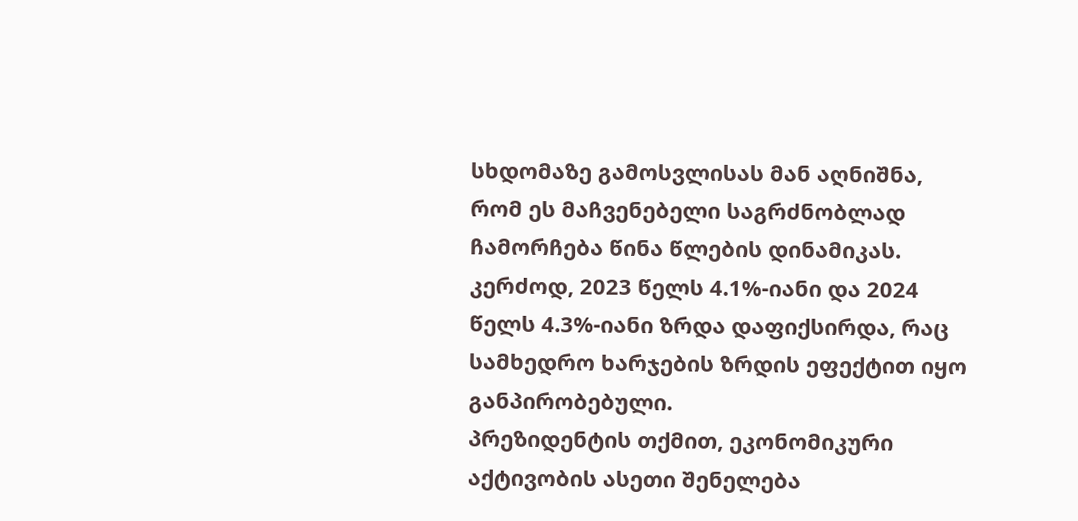სხდომაზე გამოსვლისას მან აღნიშნა, რომ ეს მაჩვენებელი საგრძნობლად ჩამორჩება წინა წლების დინამიკას. კერძოდ, 2023 წელს 4.1%-იანი და 2024 წელს 4.3%-იანი ზრდა დაფიქსირდა, რაც სამხედრო ხარჯების ზრდის ეფექტით იყო განპირობებული.
პრეზიდენტის თქმით, ეკონომიკური აქტივობის ასეთი შენელება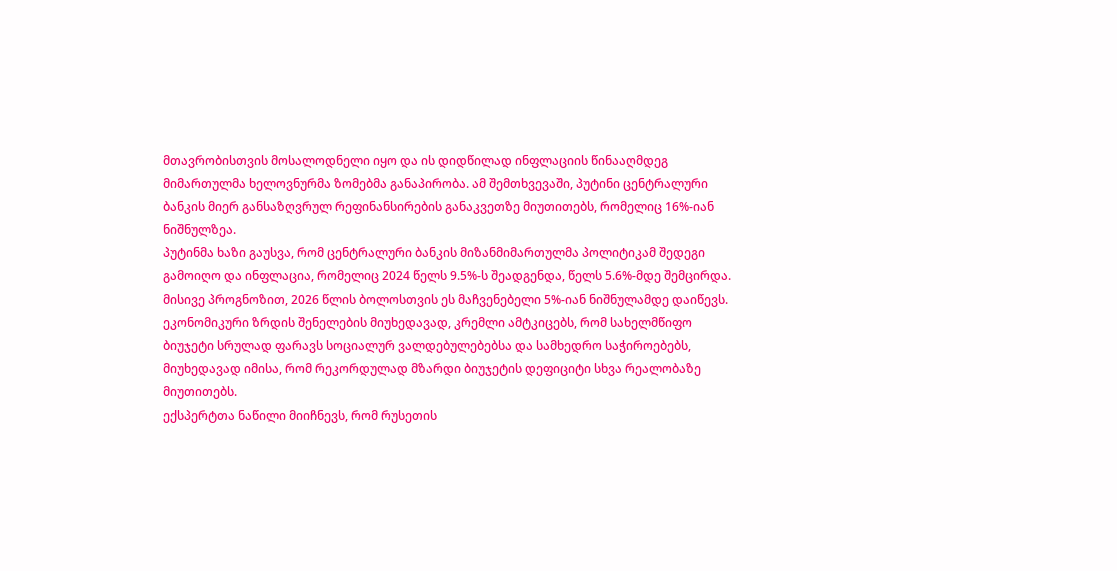მთავრობისთვის მოსალოდნელი იყო და ის დიდწილად ინფლაციის წინააღმდეგ მიმართულმა ხელოვნურმა ზომებმა განაპირობა. ამ შემთხვევაში, პუტინი ცენტრალური ბანკის მიერ განსაზღვრულ რეფინანსირების განაკვეთზე მიუთითებს, რომელიც 16%-იან ნიშნულზეა.
პუტინმა ხაზი გაუსვა, რომ ცენტრალური ბანკის მიზანმიმართულმა პოლიტიკამ შედეგი გამოიღო და ინფლაცია, რომელიც 2024 წელს 9.5%-ს შეადგენდა, წელს 5.6%-მდე შემცირდა. მისივე პროგნოზით, 2026 წლის ბოლოსთვის ეს მაჩვენებელი 5%-იან ნიშნულამდე დაიწევს.
ეკონომიკური ზრდის შენელების მიუხედავად, კრემლი ამტკიცებს, რომ სახელმწიფო ბიუჯეტი სრულად ფარავს სოციალურ ვალდებულებებსა და სამხედრო საჭიროებებს, მიუხედავად იმისა, რომ რეკორდულად მზარდი ბიუჯეტის დეფიციტი სხვა რეალობაზე მიუთითებს.
ექსპერტთა ნაწილი მიიჩნევს, რომ რუსეთის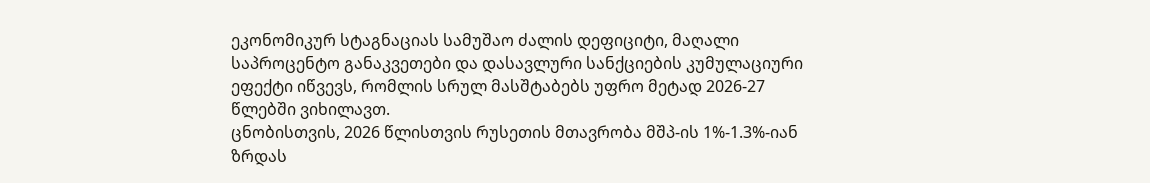ეკონომიკურ სტაგნაციას სამუშაო ძალის დეფიციტი, მაღალი საპროცენტო განაკვეთები და დასავლური სანქციების კუმულაციური ეფექტი იწვევს, რომლის სრულ მასშტაბებს უფრო მეტად 2026-27 წლებში ვიხილავთ.
ცნობისთვის, 2026 წლისთვის რუსეთის მთავრობა მშპ-ის 1%-1.3%-იან ზრდას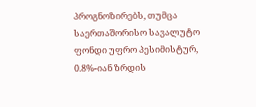პროგნოზირებს, თუმცა საერთაშორისო სავალუტო ფონდი უფრო პესიმისტურ, 0.8%-იან ზრდის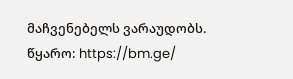მაჩვენებელს ვარაუდობს.
წყარო: https://bm.ge/